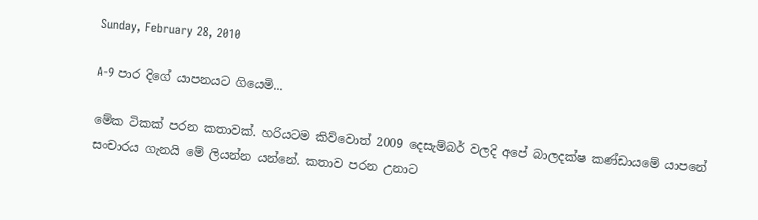Sunday, February 28, 2010

A-9 පාර දිගේ යාපනයට ගියෙමි...

මේක ටිකක් පරන කතාවක්. හරියටම කිව්වොත් 2009 දෙසැම්බර් වලදි අපේ බාලදක්ෂ කණ්ඩායමේ යාපනේ සංචාරය ගැනයි මේ ලියන්න යන්නේ. කතාව පරන උනාට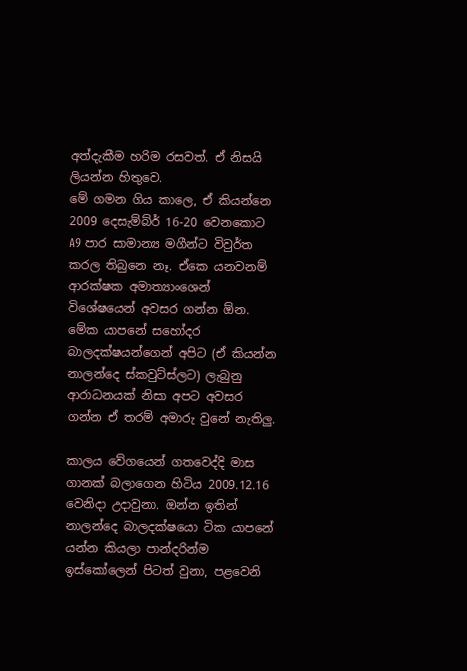අත්දැකීම හරිම රසවත්. ඒ නිසයි ලියන්න හිතුවෙ.
මේ ගමන ගිය කාලෙ, ඒ කියන්නෙ 2009 දෙසැම්බ්ර් 16-20 වෙනකොට A9 පාර සාමාන්‍ය මගීන්ට විවුර්ත කරල තිබුනෙ නෑ. ඒකෙ යනවනම් ආරක්ෂක අමාත්‍යාංශෙන් විශේෂයෙන් අවසර ගන්න ඕන. මේක යාපනේ සහෝදර බාලදක්ෂයන්ගෙන් අපිට (ඒ කියන්න නාලන්දෙ ස්කවුට්ස්ලට) ලැබුනු ආරාධනයක් නිසා අපට අවසර ගන්න ඒ තරම් අමාරු වුනේ නැතිලු.

කාලය වේගයෙන් ගතවෙද්දි මාස ගානක් බලාගෙන හිටිය 2009.12.16 වෙනිදා උදාවුනා. ඔන්න ඉතින් නාලන්දෙ බාලදක්ෂයො ටික යාපනේ යන්න කියලා පාන්දරින්ම ඉස්කෝලෙන් පිටත් වුනා, පළවෙනි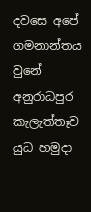දවසෙ අපේ ගමනාන්තය වුනේ අනුරාධපුර කැලැත්තෑව යුධ හමුදා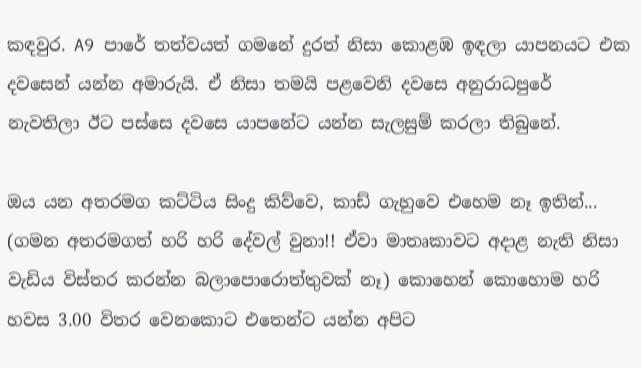කඳවුර. A9 පාරේ තත්වයත් ගමනේ දුරත් නිසා කොළඹ ඉඳලා යාපනයට එක දවසෙන් යන්න අමාරුයි. ඒ නිසා තමයි පළවෙනි දවසෙ අනුරාධපුරේ නැවතිලා ඊට පස්සෙ දවසෙ යාපනේට යන්න සැලසුම් කරලා තිබුනේ.

ඔය යන අතරමග කට්ටිය සිංදු කිව්වෙ, කාඩ් ගැහුවෙ එහෙම නෑ ඉතින්... (ගමන අතරමගත් හරි හරි දේවල් වුනා!! ඒවා මාතෘකාවට අදාළ නැති නිසා වැඩිය විස්තර කරන්න බලාපොරොත්තුවක් නෑ) කොහෙන් කොහොම හරි හවස 3.00 විතර වෙනකොට එතෙන්ට යන්න අපිට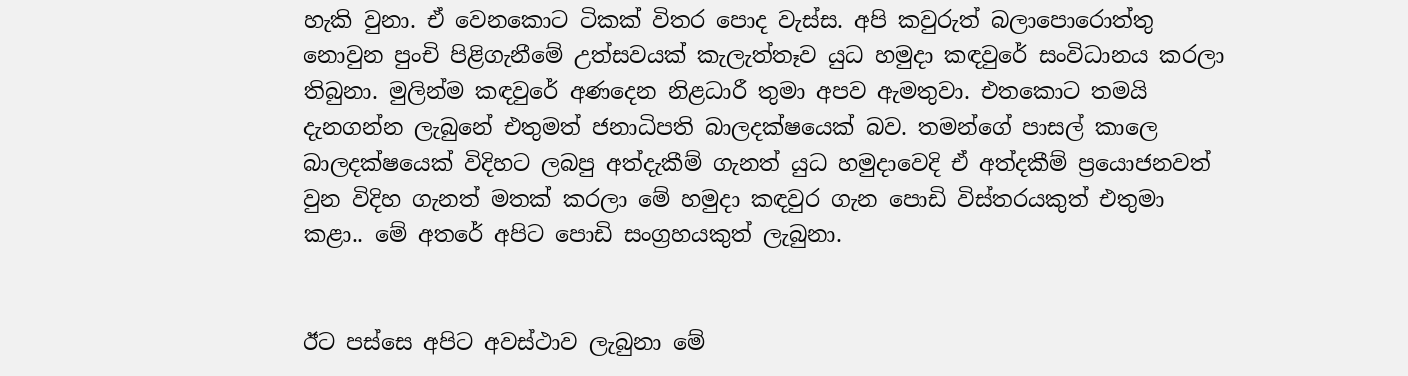හැකි වුනා. ඒ වෙනකොට ටිකක් විතර පොද වැස්ස. අපි කවුරුත් බලාපොරොත්තු නොවුන පුංචි පිළිගැනීමේ උත්සවයක් කැලැත්තෑව යුධ හමුදා කඳවුරේ සංවිධානය කරලා තිබුනා. මුලින්ම කඳවුරේ අණදෙන නිළධාරී තුමා අපව ඇමතුවා. එතකොට තමයි දැනගන්න ලැබුනේ එතුමත් ජනාධිපති බාලදක්ෂයෙක් බව. තමන්ගේ පාසල් කාලෙ බාලදක්ෂයෙක් විදිහට ලබපු අත්දැකීම් ගැනත් යුධ හමුදාවෙදි ඒ අත්දකීම් ප්‍රයොජනවත් වුන විදිහ ගැනත් මතක් කරලා මේ හමුදා කඳවුර ගැන පොඩි විස්තරයකුත් එතුමා කළා.. මේ අතරේ අපිට පොඩි සංග්‍රහයකුත් ලැබුනා.


ඊට පස්සෙ අපිට අවස්ථාව ලැබුනා මේ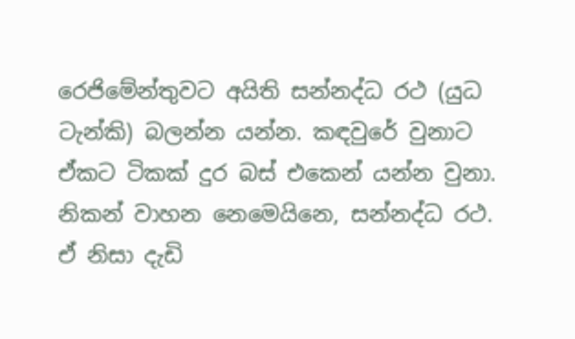රෙජිමේන්තුවට අයිති සන්නද්ධ රථ (යුධ ටැන්කි) බලන්න යන්න. කඳවුරේ වුනාට ඒකට ටිකක් දුර බස් එකෙන් යන්න වුනා. නිකන් වාහන නෙමෙයිනෙ, සන්නද්ධ රථ. ඒ නිසා දැඩි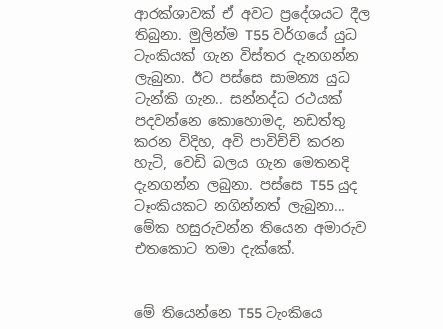ආරක්ශාවක් ඒ අවට ප්‍රදේශයට දීල තිබුනා. මුලින්ම T55 වර්ගයේ යුධ ටැංකියක් ගැන විස්තර දැනගන්න ලැබුනා. ඊට පස්සෙ සාමන්‍ය යුධ ටැන්කි ගැන.. සන්නද්ධ රථයක් පදවන්නෙ කොහොමද, නඩත්තු කරන විදිහ, අවි පාවිච්චි කරන හැටි, වෙඩි බලය ගැන මෙතනදි දැනගන්න ලබුනා. පස්සෙ T55 යුද ටෑංකියකට නගින්නත් ලැබුනා... මේක හසුරුවන්න තියෙන අමාරුව එතකොට තමා දැක්කේ.


මේ තියෙන්නෙ T55 ටැංකියෙ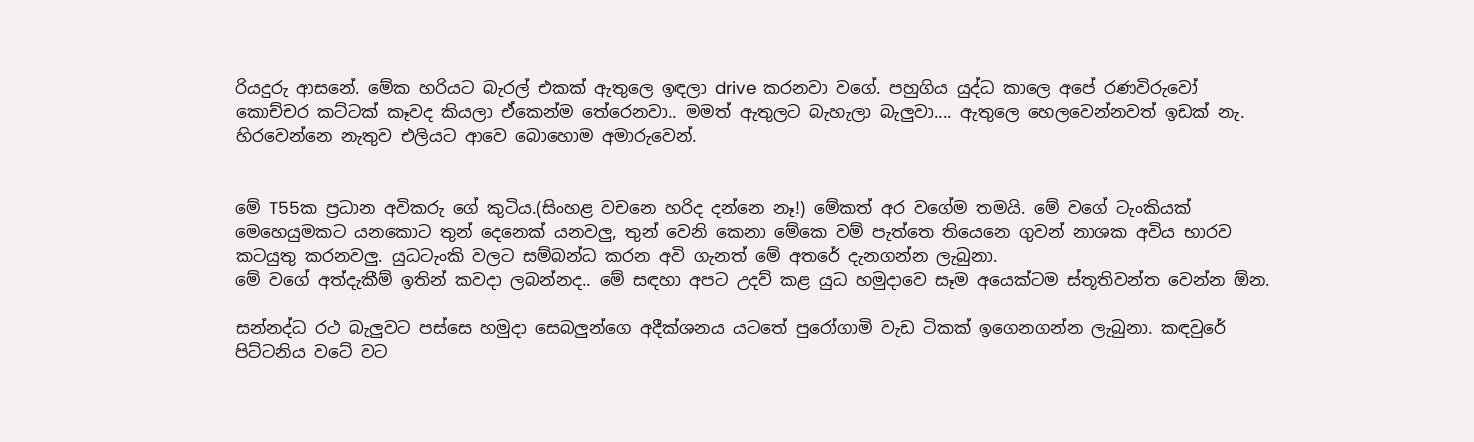රියදුරු ආසනේ. මේක හරියට බැරල් එකක් ඇතුලෙ ඉඳලා drive කරනවා වගේ. පහුගිය යුද්ධ කාලෙ අපේ රණවිරුවෝ කොච්චර කට්ටක් කෑවද කියලා ඒකෙන්ම තේරෙනවා.. මමත් ඇතුලට බැහැලා බැලුවා.... ඇතුලෙ හෙලවෙන්නවත් ඉඩක් නැ. හිරවෙන්නෙ නැතුව එලියට ආවෙ බොහොම අමාරුවෙන්.


මේ T55ක ප්‍රධාන අවිකරු ගේ කුටිය.(සිංහළ වචනෙ හරිද දන්නෙ නෑ!) මේකත් අර වගේම තමයි. මේ වගේ ටැංකියක් මෙහෙයුමකට යනකොට තුන් දෙනෙක් යනවලු, තුන් වෙනි කෙනා මේකෙ වම් පැත්තෙ තියෙනෙ ගුවන් නාශක අවිය භාරව කටයුතු කරනවලු. යුධටැංකි වලට සම්බන්ධ කරන අවි ගැනත් මේ අතරේ දැනගන්න ලැබුනා.
මේ වගේ අත්දැකීම් ඉතින් කවදා ලබන්නද.. මේ සඳහා අපට උදව් කළ යුධ හමුදාවෙ සෑම අයෙක්ටම ස්තූතිවන්ත වෙන්න ඕන.

සන්නද්ධ රථ බැලුවට පස්සෙ හමුදා සෙබලුන්ගෙ අදීක්ශනය යටතේ පුරෝගාමි වැඩ ටිකක් ඉගෙනගන්න ලැබුනා. කඳවුරේ පිට්ටනිය වටේ වට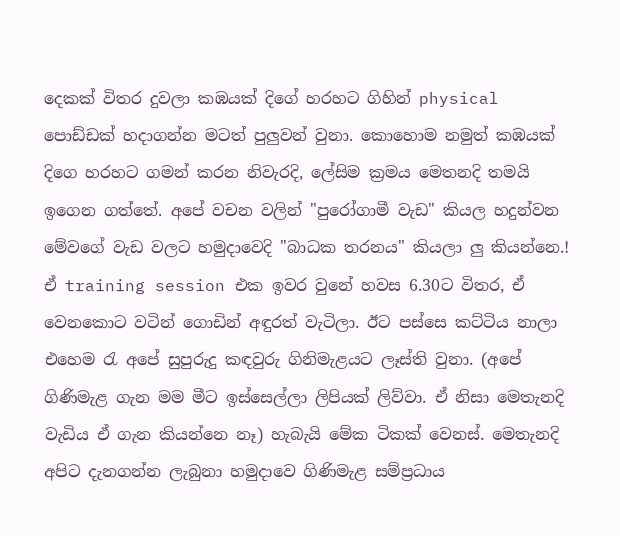දෙකක් විතර දුවලා කඹයක් දිගේ හරහට ගිහින් physical පොඩ්ඩක් හදාගන්න මටත් පුලුවන් වුනා. කොහොම නමුත් කඹයක් දිගෙ හරහට ගමන් කරන නිවැරදි, ලේසිම ක්‍රමය මෙතනදි තමයි ඉගෙන ගත්තේ. අපේ වචන වලින් "පුරෝගාමී වැඩ" කියල හදුන්වන මේවගේ වැඩ වලට හමුදාවෙදි "බාධක තරනය" කියලා ලු කියන්නෙ.! ඒ training session එක ඉවර වුනේ හවස 6.30ට විතර, ඒ වෙනකොට වටින් ගොඩින් අඳුරත් වැටිලා. ඊට පස්සෙ කට්ටිය නාලා එහෙම ‍රැ අපේ සුපුරුදු කඳවුරු ගිනිමැළයට ලෑස්ති වුනා. (අපේ ගිණිමැළ ගැන මම මීට ඉස්සෙල්ලා ලිපියක් ලිව්වා. ඒ නිසා මෙතැනදි වැඩිය ඒ ගැන කියන්නෙ නෑ) හැබැයි මේක ටිකක් වෙනස්. මෙතැනදි අපිට දැනගන්න ලැබුනා හමුදාවෙ ගිණිමැළ සම්ප්‍රධාය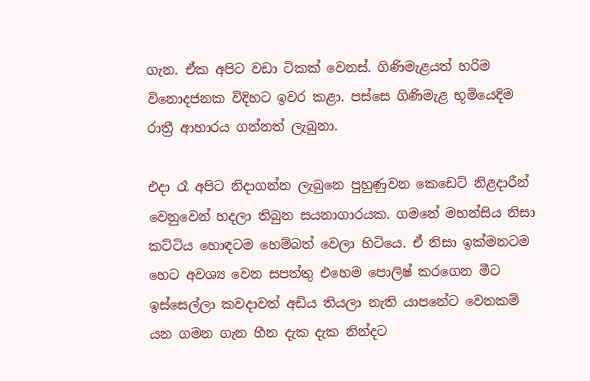ගැන. ඒක අපිට වඩා ටිකක් වෙනස්. ගිණිමැළයත් හරිම විනොදජනක විදිහට ඉවර කළා. පස්සෙ ගිණිමැළ භූමියෙදිම රාත්‍රී ආහාරය ගන්නත් ලැබුනා.

එදා රෑ අපිට නිදාගන්න ලැබුනෙ පුහුණුවන කෙඩෙට් නිළදාරීන් වෙනුවෙන් හදලා තිබුන සයනාගාරයක. ගමනේ මහන්සිය නිසා කට්ටිය හොඳටම හෙම්බත් වෙලා හිටියෙ. ඒ නිසා ඉක්මනටම හෙට අවශ්‍ය වෙන සපත්තු එහෙම පොලිෂ් කරගෙන මීට ඉස්සෙල්ලා කවදාවත් අඩිය තියලා නැති යාපනේට වෙනකම් යන ගමන ගැන හීන දැක දැක නින්දට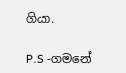ගියා.

P.S -ගමනේ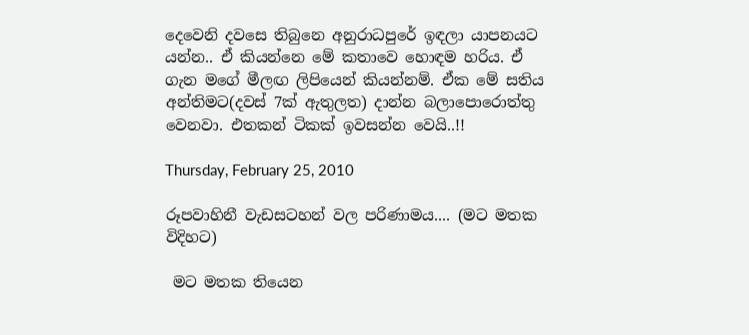දෙවෙනි දවසෙ තිබුනෙ අනුරාධපුරේ ඉඳලා යාපනයට යන්න.. ඒ කියන්නෙ මේ කතාවෙ හොඳම හරිය. ඒ ගැන මගේ මීලඟ ලිපියෙන් කියන්නම්. ඒක මේ සතිය අන්තිමට(දවස් 7ක් ඇතුලත) දාන්න බලාපොරොත්තු වෙනවා. එතකන් ටිකක් ඉවසන්න වෙයි..!!

Thursday, February 25, 2010

රූපවාහිනී වැඩසටහන් වල පරිණාමය.... (මට මතක විදිහට)

 මට මතක තියෙන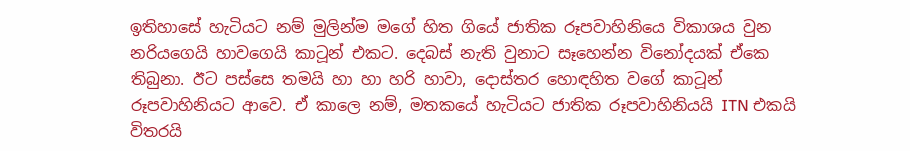ඉතිහාසේ හැටියට නම් මුලින්ම මගේ හිත ගියේ ජාතික රූපවාහිනියෙ විකාශය වුන නරියගෙයි හාවගෙයි කාටූන් එකට. දෙබස් නැති වුනාට සෑහෙන්න විනෝදයක් ඒකෙ තිබුනා. ඊට පස්සෙ තමයි හා හා හරි හාවා, දොස්තර හොඳහිත වගේ කාටූන් රූපවාහිනියට ආවෙ. ඒ කාලෙ නම්, මතකයේ හැටියට ජාතික රූපවාහිනියයි ITN එකයි විතරයි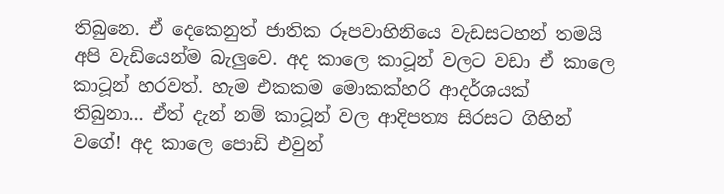තිබුනෙ. ඒ දෙකෙනුත් ජාතික රූපවාහිනියෙ වැඩසටහන් තමයි අපි වැඩියෙන්ම බැලුවෙ. අද කාලෙ කාටූන් වලට වඩා ඒ කාලෙ කාටූන් හරවත්. හැම එකකම මොකක්හරි ආදර්ශයක්  තිබුනා... ඒත් දැන් නම් කාටූන් වල ආදිපත්‍ය සිරසට ගිහින් වගේ! අද කාලෙ පොඩි එවුන්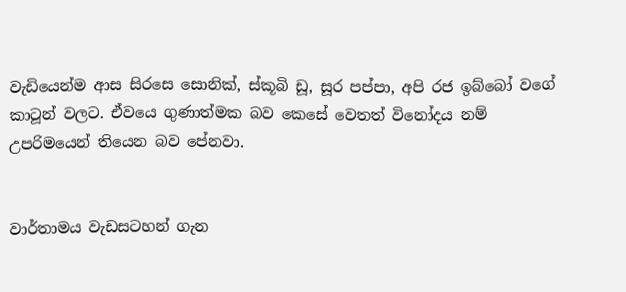වැඩියෙන්ම ආස සිරසෙ සොනික්, ස්කූබි ඩූ, සූර පප්පා, අපි රජ ඉබ්බෝ වගේ කාටූන් වලට. ඒවයෙ ගුණාත්මක බව කෙසේ වෙතත් විනෝදය නම් උපරිමයෙන් තියෙන බව පේනවා.


වාර්තාමය වැඩසටහන් ගැන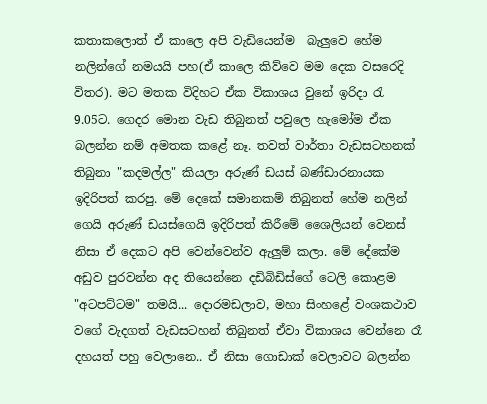කතාකලොත් ඒ කාලෙ අපි වැඩියෙන්ම  බැලුවෙ හේම නලින්ගේ නමයයි පහ(ඒ කාලෙ කිව්වෙ මම දෙක වසරෙදි විතර). මට මතක විදිහට ඒක විකාශය වුනේ ඉරිදා ‍රැ 9.05ට. ගෙදර මොන වැඩ තිබුනත් පවුලෙ හැමෝම ඒක බලන්න නම් අමතක කළේ නෑ. තවත් වාර්තා වැඩසටහනක් තිබුනා "කදමල්ල" කියලා අරුණ් ඩයස් බණ්ඩාරනායක ඉදිරිපත් කරපු. මේ දෙකේ සමානකම් තිබුනත් හේම නලින් ගෙයි අරුණ් ඩයස්ගෙයි ඉදිරිපත් කිරීමේ ශෛලියන් වෙනස් නිසා ඒ දෙකට අපි වෙන්වෙන්ව ඇලුම් කලා. මේ දේකේම අඩුව පුරවන්න අද තියෙන්නෙ දඩිබිඩිස්ගේ ටෙලි කොළම "අටපට්ටම" තමයි... දොරමඩලාව, මහා සිංහළේ වංශකථාව වගේ වැදගත් වැඩසටහන් තිබුනත් ඒවා විකාශය වෙන්නෙ රෑ දහයත් පහු වෙලානෙ.. ඒ නිසා ගොඩාක් වෙලාවට බලන්න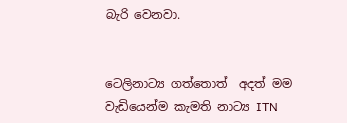බැරි වෙනවා.


ටෙලිනාට්‍ය ගත්තොත්  අදත් මම වැඩියෙන්ම කැමති නාට්‍ය ITN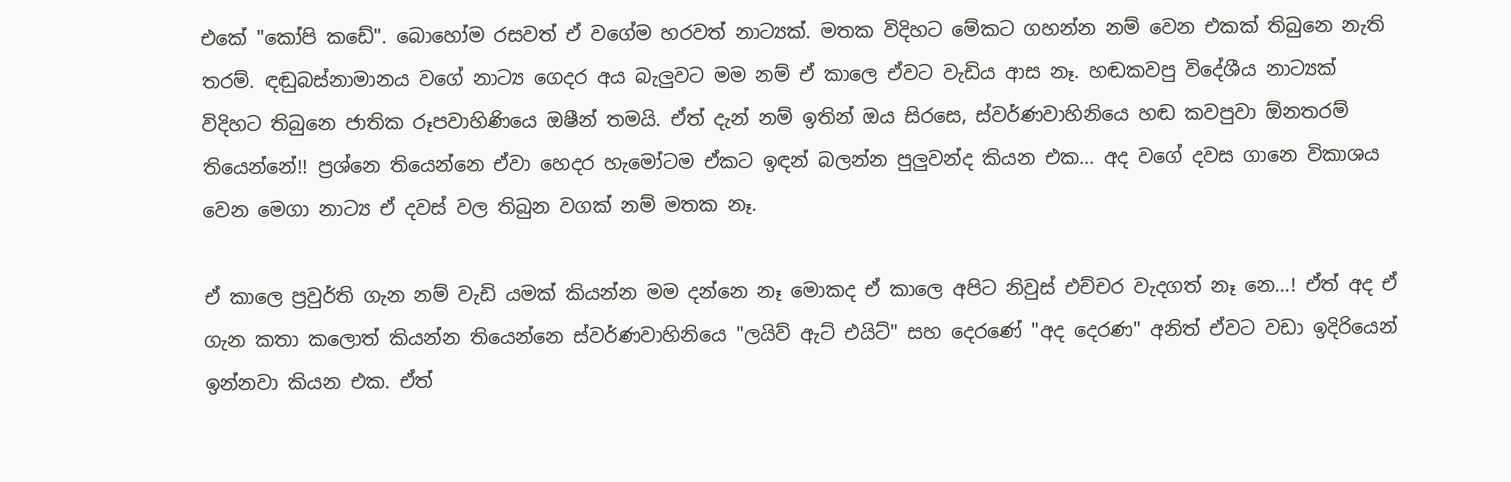එකේ "කෝපි කඩේ". බොහෝම රසවත් ඒ වගේම හරවත් නාට්‍යක්. මතක විදිහට මේකට ගහන්න නම් වෙන එකක් තිබුනෙ නැති තරම්. ඳඬුබස්නාමානය වගේ නාට්‍ය ගෙදර අය බැලුවට මම නම් ඒ කාලෙ ඒවට වැඩිය ආස නෑ. හඬකවපු විදේශීය නාට්‍යක් විදිහට තිබුනෙ ජාතික රූපවාහිණියෙ ඔෂීන් තමයි. ඒත් දැන් නම් ඉතින් ඔය සිරසෙ, ස්වර්ණවාහිනියෙ හඬ කවපුවා ඕනතරම් තියෙන්නේ!! ප්‍රශ්නෙ තියෙන්නෙ ඒවා හෙදර හැමෝටම ඒකට ඉඳන් බලන්න පුලුවන්ද කියන එක... අද වගේ දවස ගානෙ විකාශය වෙන මෙගා නාට්‍ය ඒ දවස් වල තිබුන වගක් නම් මතක නෑ.

ඒ කාලෙ ප්‍රවුර්ති ගැන නම් වැඩි යමක් කියන්න මම දන්නෙ නෑ මොකද ඒ කාලෙ අපිට නිවුස් එච්චර වැදගත් නෑ නෙ...! ඒත් අද ඒ ගැන කතා කලොත් කියන්න තියෙන්නෙ ස්වර්ණවාහිනියෙ "ලයිව් ඇට් එයිට්" සහ දෙරණේ "අද දෙරණ" අනිත් ඒවට වඩා ඉදිරියෙන් ඉන්නවා කියන එක. ඒත්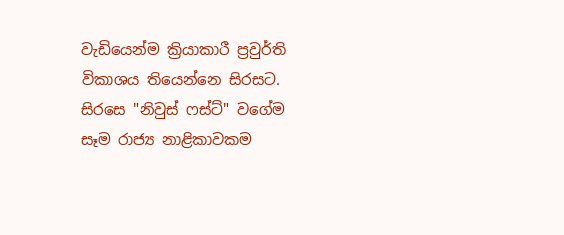වැඩියෙන්ම ක්‍රියාකාරී ප්‍රවුර්ති විකාශය තියෙන්නෙ සිරසට. සිරසෙ "නිවුස් ෆස්ට්" වගේම සෑම රාජ්‍ය නාළිකාවකම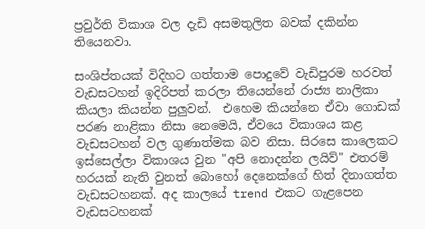ප්‍රවුර්ති විකාශ වල දැඩි අසමතුලිත බවක් දකින්න තියෙනවා.

සංශිප්තයක් විදිහට ගත්තාම පොදුවේ වැඩිපුරම හරවත් වැඩසටහන් ඉදිරිපත් කරලා තියෙන්නේ රාජ්‍ය නාලිකා කියලා කියන්න පුලුවන්.  එහෙම කියන්නෙ ඒවා ගොඩක් පරණ නාළිකා නිසා නෙමෙයි, ඒවයෙ විකාශය කළ වැඩසටහන් වල ගුණාත්මක බව නිසා. සිරසෙ කාලෙකට ඉස්සෙල්ලා විකාශය වුන "අපි නොදන්න ලයිව්" එතරම් හරයක් නැති වුනත් බොහෝ දෙනෙක්ගේ හිත් දිනාගත්ත වැඩසටහනක්. අද කාලයේ trend එකට ගැළපෙන වැඩසටහනක්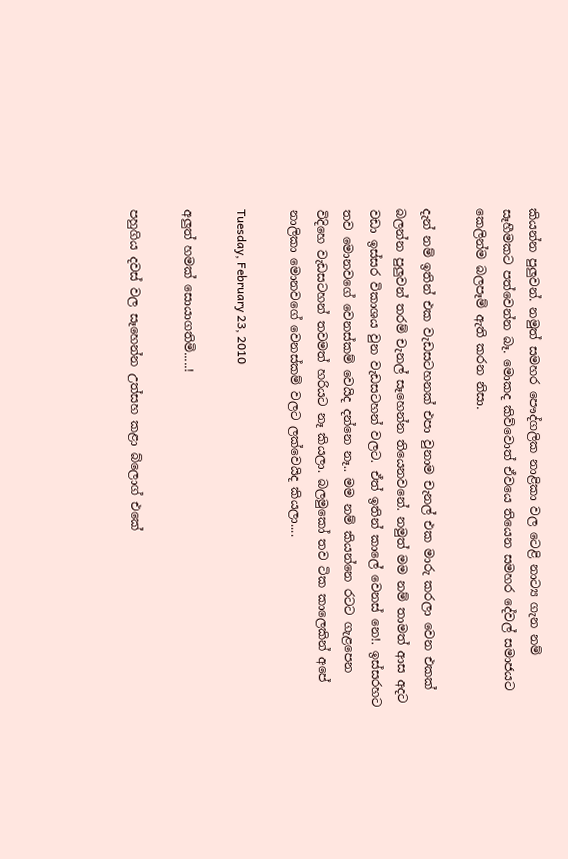කියන්න පුලුවන්. නමුත් සමහර පෞද්ගලික නාළිකා වල ටෙළි නාට්‍ය ගැන නම් සෑහීමකට පත්වෙන්න බෑ. මොකද කිව්වොත් ඒවයෙ තියෙන සමහර දේවල් සමාජයට කෙලින්ම බලපෑම් ඇති කරන නිසා.

දැන් නම් ඉතින් එක වැඩසටහනක් එපා වුනාම චැනල් එක මාරු කරලා වෙන එකක් බලන්න පුලුවන් තරම් චැනල් සෑහෙන්න තියෙනවනේ. නමුත් මම නම් තාමත් ආස අදට වඩා ඉස්සර විකාශය වුන වැඩසටහන් වලට. ඒත් ඉතින් කාලේ වෙනස් නෙ!. ඉස්සරහට තව මොනවගේ වෙනස්කම් වෙයිද දන්නෙ නෑ.. මම නම් කියන්නෙ රටට ගැළපෙන විදිහෙ වැඩසටහන් තවමත් හරියට නෑ කියලා. බලමුකෝ තව ටික කාලෙකින් අපේ නාලිකා මොනවගේ වෙනස්කම් වලට ලක්වෙයිද කියලා....

Tuesday, February 23, 2010

අලුත් හමක් සොයාගතිමි.....!

පහුගිය දවස් වල සෑහෙන්න උත්සහ කළා බ්ලොග් එකේ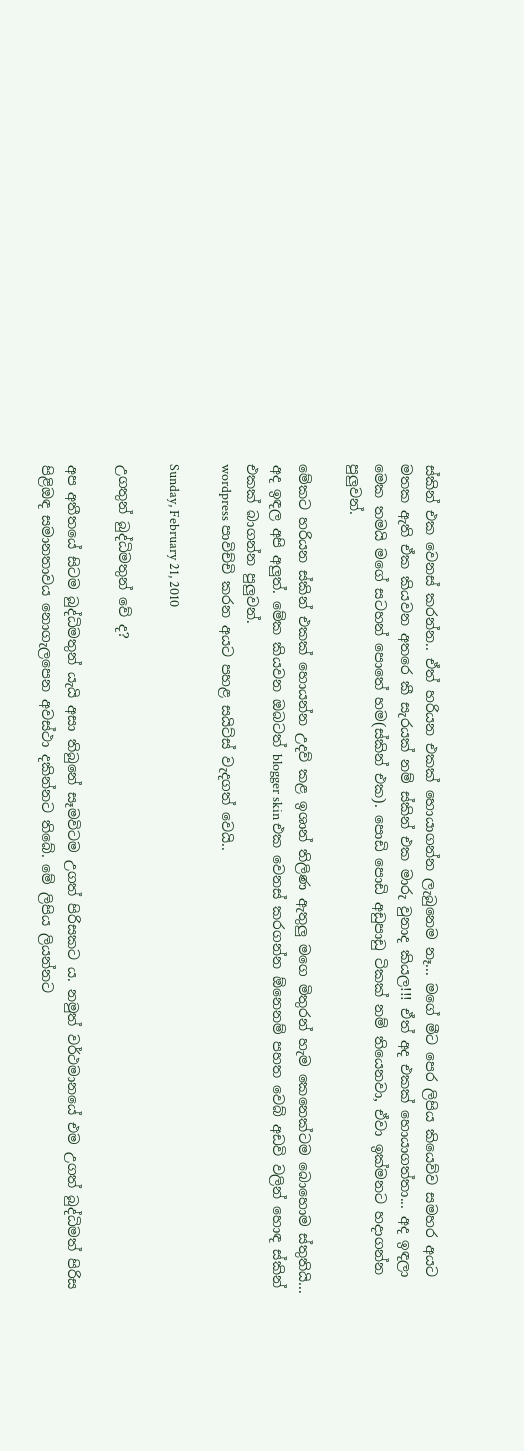ස්කින් එක වෙනස් කරන්න.. ඒත් හරියන එකක් හොයාගන්න ලැබුනෙම නෑ... මගේ මීට පෙර ලිපිය කියෙව්ව සමහර අයට මතක ඇති ඒක කියවන අතරෙ කී සැරයක් නම් ස්කින් එක මාරු වුනාද කියල!!! ඒත් අද එකක් හොයාගත්තා... අද ඉඳලා මෙක තමයි මගේ සටහන් පොතේ හම(ස්කින් එක). පොඩි පොඩි අඩුපාඩු ටිකක් නම් තියෙනවා, ඒවා ඉක්මනට හදාගන්න පුලුවන්.

මේකට හරියන ස්කින් එකක් හොයන්න උදව් කළ ඉශාන් තිලිණ ඇතුලු මගෙ මිතුරන් හැම කෙනෙක්ටම බොහොම ස්තුතියි... අද ඉඳල අපි අලුත්. මේක කියවන ඔබටත් blogger skin එක වෙනස් කරගන්න ඕනෙනම් පහත වෙබ් අඩවි වලින් හොඳ ස්කින් එකක් බාගන්න පුලුවන්.
wordpress පාවිච්චි කරන අයට පහළ සයිට්ස් වැදගත් වෙයි..

Sunday, February 21, 2010

උගතුන් බුද්ධිමතුන් වේ ද?

අප අතීතයේ සිටම බුද්ධිමතුන් යැයි අසා තිබුනේ සෑමවිටම උගත් පිරිසකට ය. නමුත් වර්ථමානයේ එම උගත් බුද්ධිමත් පිරිස පිළිඔඳ සමානතාවය නොගැලපෙන අවස්ථා දකින්නට තිබේ. මේ ලිපිය ලියන්නට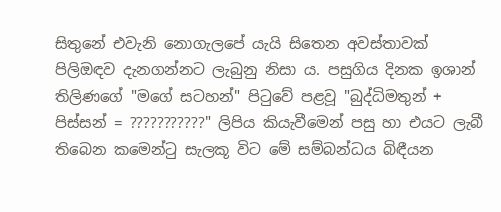සිතුනේ එවැනි නොගැලපේ යැයි සිතෙන අවස්තාවක් පිලිඔඳව දැනගන්නට ලැබුනු නිසා ය. පසුගිය දිනක ඉශාන් තිලිණගේ "මගේ සටහන්" පි‍ටුවේ පළවූ "බුද්ධිමතුන් + පිස්සන් = ???????????" ලිපිය කියැවීමෙන් පසු හා එයට ලැබී තිබෙන කමෙන්‍ටු සැලකූ විට මේ සම්බන්ධය බිඳීයන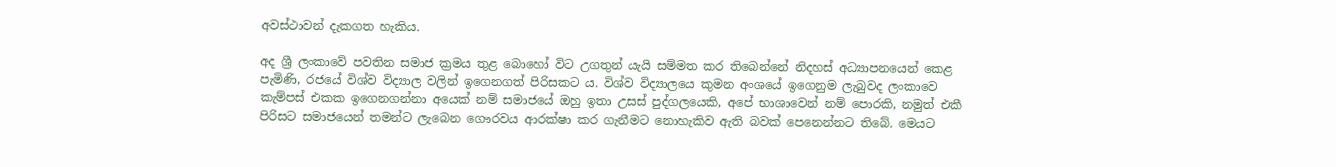අවස්ථාවන් දැකගත හැකිය.

අද ශ්‍රී ලංකාවේ පවතින සමාජ ක්‍රමය තුළ බොහෝ විට උගතුන් යැයි සම්මත කර තිබෙන්නේ නිදහස් අධ්‍යාපනයෙන් කෙළ පැමිණි, රජයේ විශ්ව විද්‍යාල වලින් ඉගෙනගත් පිරිසකට ය. විශ්ව විද්‍යාලයෙ කුමන අංශයේ ඉගෙනුම ලැබුවද ලංකාවෙ කැම්පස් එකක ඉගෙනගන්නා අයෙක් නම් සමාජයේ ඔහු ඉතා උසස් පුද්ගලයෙකි, අපේ භාශාවෙන් නම් පොරකි, නමුත් එකී පිරිසට සමාජයෙන් තමන්ට ලැබෙන ගෞරවය ආරක්ෂා කර ගැනීමට නොහැකිව ඇති බවක් පෙනෙන්නට තිබේ. මෙයට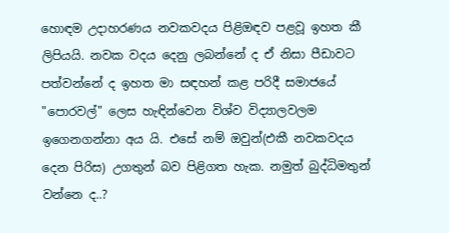හොඳම උදාහරණය නවකවදය පිළිඔඳව පළවූ ඉහත කී ලිපියයි. නවක වදය දෙනු ලබන්නේ ද ඒ නිසා පීඩාවට පත්වන්නේ ද ඉහත මා සඳහන් කළ පරිදී සමාජයේ "පොරවල්" ලෙස හැඳින්වෙන විශ්ව විද්‍යාලවලම ඉගෙනගන්නා අය යි. එසේ නම් ඔවුන්(එකී නවකවදය දෙන පිරිස) උගතුන් බව පිළිගත හැක. නමුත් බුද්ධිමතුන් වන්නෙ ද..?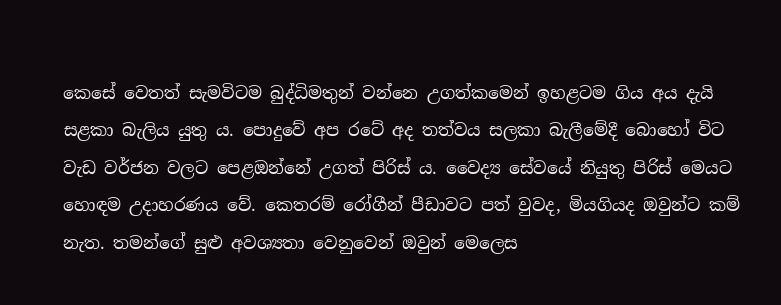කෙසේ වෙතත් සැමවිටම බුද්ධිමතුන් වන්නෙ උගත්කමෙන් ඉහළටම ගිය අය දැයි සළකා බැලිය යුතු ය. පොදුවේ අප රටේ අද තත්වය සලකා බැලීමේදී බොහෝ විට වැඩ වර්ජන වලට පෙළඔන්නේ උගත් පිරිස් ය. වෛද්‍ය සේවයේ නියුතු පිරිස් මෙයට හොඳම උදාහරණය වේ. කෙතරම් රෝගීන් පීඩාවට පත් වුවද, මියගියද ඔවුන්ට කම් නැත. තමන්ගේ සුළු අවශ්‍යතා වෙනුවෙන් ඔවුන් මෙලෙස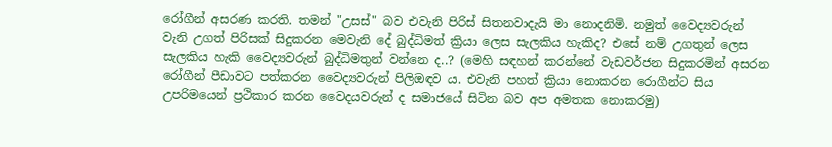රෝගීන් අසරණ කරති. තමන් "උසස්" බව එවැනි පිරිස් සිතනවාදැයි මා නොදනිමි. නමුත් වෛද්‍යවරුන් වැනි උගත් පිරිසක් සිදුකරන මෙවැනි දේ බුද්ධිමත් ක්‍රියා ලෙස සැලකිය හැකිද? එසේ නම් උගතුන් ලෙස සැලකිය හැකි වෛද්‍යවරුන් බුද්ධිමතුන් වන්නෙ ද..? (මෙහි සඳහන් කරන්නේ වැඩවර්ජන සිදුකරමින් අසරන රෝගීන් පීඩාවට පත්කරන වෛද්‍යවරුන් පිලිඔඳව ය. එවැනි පහත් ක්‍රියා නොකරන රොගීන්ට සිය උපරිමයෙන් ප්‍රථිකාර කරන වෛදයවරුන් ද සමාජයේ සිටින බව අප අමතක නොකරමු)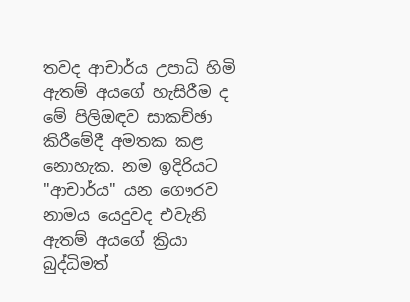තවද ආචාර්ය උපාධි හිමි ඇතම් අයගේ හැසිරීම ද මේ පිලිඔඳව සාකච්ඡා කිරීමේදී අමතක කළ නොහැක. නම ඉදිරියට "ආචාර්ය" යන ගෞරව නාමය යෙදුවද එවැනි ඇතම් අයගේ ක්‍රියා බුද්ධිමත්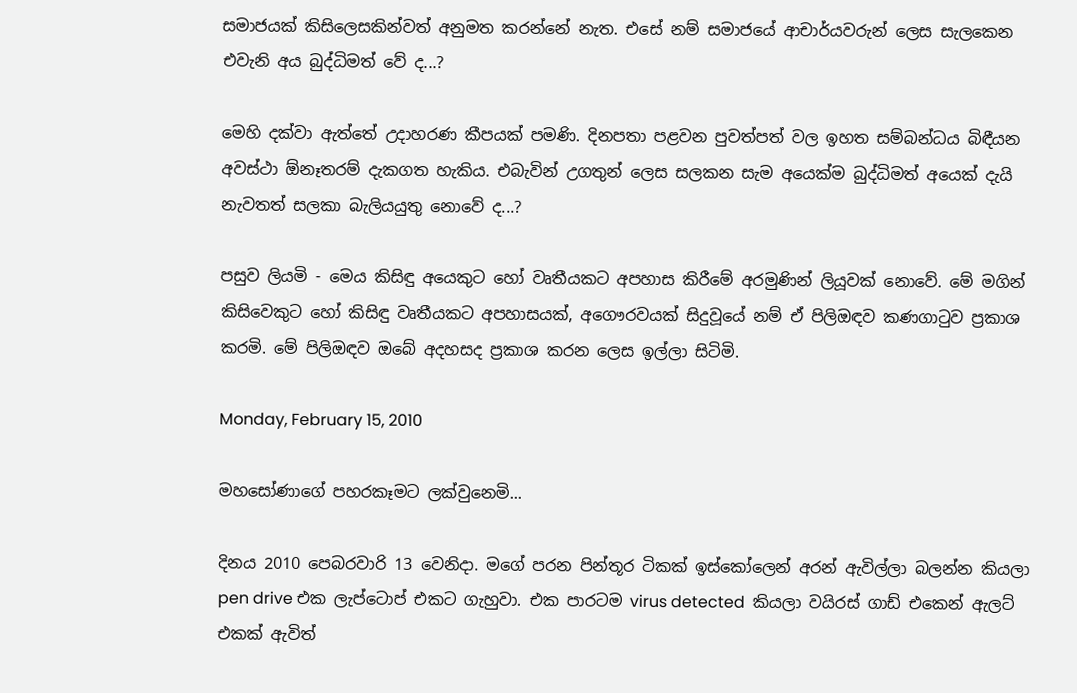සමාජයක් කිසිලෙසකින්වත් අනුමත කරන්නේ නැත. එසේ නම් සමාජයේ ආචාර්යවරුන් ලෙස සැලකෙන එවැනි අය බුද්ධිමත් වේ ද...?

මෙහි දක්වා ඇත්තේ උදාහරණ කීපයක් පමණි. දිනපතා පළවන පුවත්පත් වල ඉහත සම්බන්ධය බිඳීයන අවස්ථා ඕනෑතරම් දැකගත හැකිය. එබැවින් උගතුන් ලෙස සලකන සැම අයෙක්ම බුද්ධිමත් අයෙක් දැයි නැවතත් සලකා බැලියයුතු නොවේ ද...?

පසුව ලියමි - මෙය කිසිඳු අයෙකුට හෝ වෘතීයකට අපහාස කිරීමේ අරමුණින් ලියූවක් නොවේ. මේ මගින් කිසිවෙකුට හෝ කිසිඳු වෘතීයකට අපහාසයක්, අගෞරවයක් සිදුවූයේ නම් ඒ පිලිඔඳව කණගා‍ටුව ප්‍රකාශ කරමි. මේ පිලිඔඳව ඔබේ අදහසද ප්‍රකාශ කරන ලෙස ඉල්ලා සිටිමි.

Monday, February 15, 2010

මහසෝණාගේ පහරකෑමට ලක්වුනෙමි...

දිනය 2010 පෙබරවාරි 13 වෙනිදා. මගේ පරන පින්තූර ටිකක් ඉස්කෝලෙන් අරන් ඇවිල්ලා බලන්න කියලා pen drive එක ලැප්ටොප් එකට ගැහුවා. එක පාරටම virus detected  කියලා වයිරස් ගාඩ් එකෙන් ඇලට් එකක් ඇවිත්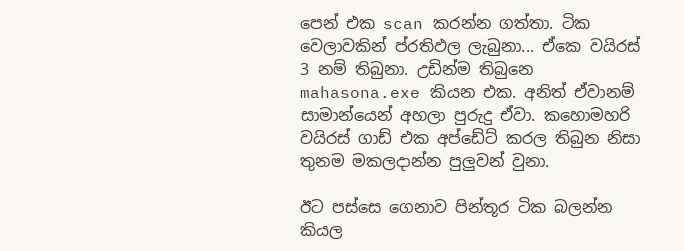පෙන් එක scan කරන්න ගත්තා. ටික වෙලාවකින් ප්රතිඵල ලැබුනා... ඒකෙ වයිරස් 3 නම් තිබුනා. උඩින්ම තිබුනෙ mahasona.exe කියන එක. අනිත් ඒවානම් සාමාන්යෙන් අහලා පුරුදු ඒවා. කහොමහරි වයිරස් ගාඩ් එක අප්ඩේට් කරල තිබුන නිසා  තුනම මකලදාන්න පුලුවන් වුනා.

ඊට පස්සෙ ගෙනාව පින්තූර ටික බලන්න කියල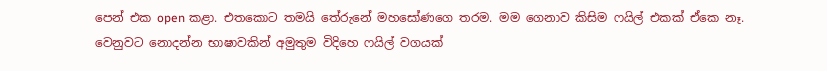පෙන් එක open කළා. එතකොට තමයි තේරුනේ මහසෝණගෙ තරම. මම ගෙනාව කිසිම ෆයිල් එකක් ඒකෙ නෑ. වෙනුවට නොදන්න භාෂාවකින් අමුතුම විදිහෙ ෆයිල් වගයක්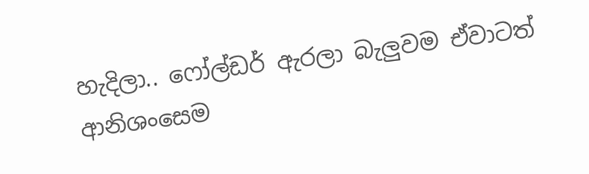හැදිලා.. ෆෝල්ඩර් ඇරලා බැලුවම ඒවාටත් ආනිශංසෙම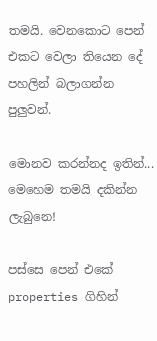තමයි. වෙනකොට පෙන් එකට වෙලා තියෙන දේ පහලින් බලාගන්න පුලුවන්.

මොනව කරන්නද ඉතින්... මෙහෙම තමයි දකින්න ලැබුනෙ!

පස්සෙ පෙන් එකේ properties ගිහින්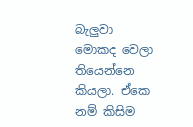බැලුවා මොකද වෙලා තියෙන්නෙ කියලා. ඒකෙ නම් කිසිම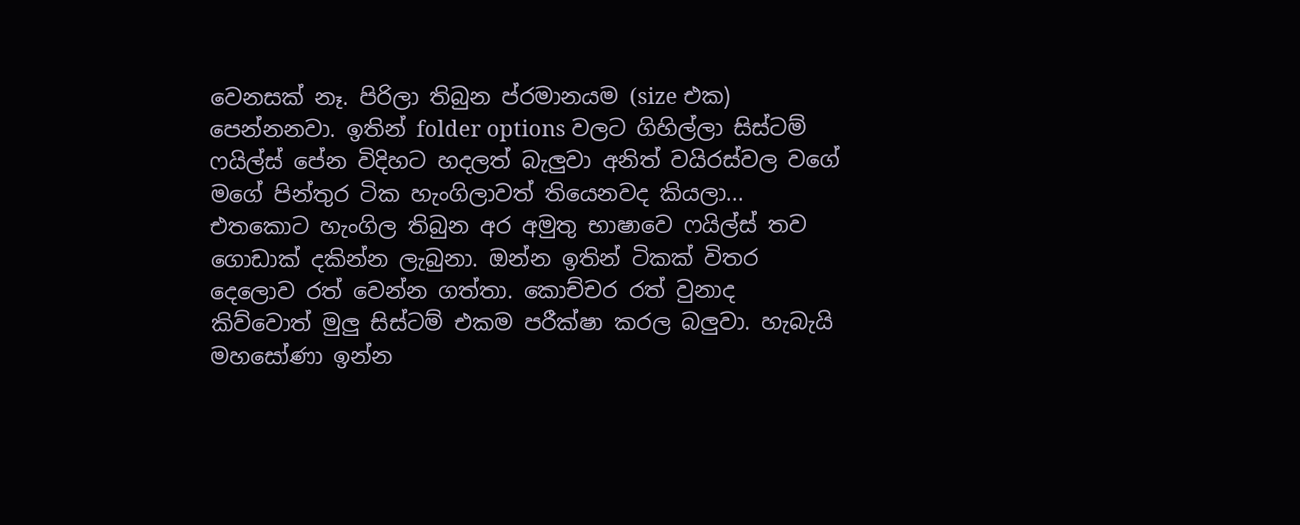වෙනසක් නෑ. පිරිලා තිබුන ප්රමානයම (size එක) පෙන්නනවා. ඉතින් folder options වලට ගිහිල්ලා සිස්ටම් ෆයිල්ස් පේන විදිහට හදලත් බැලුවා අනිත් වයිරස්වල වගේ මගේ පින්තුර ටික හැංගිලාවත් තියෙනවද කියලා... එතකොට හැංගිල තිබුන අර අමුතු භාෂාවෙ ෆයිල්ස් තව ගොඩාක් දකින්න ලැබුනා. ඔන්න ඉතින් ටිකක් විතර දෙලොව රත් වෙන්න ගත්තා. කොච්චර රත් වුනාද කිව්වොත් මුලු සිස්ටම් එකම පරීක්ෂා කරල බලුවා. හැබැයි මහසෝණා ඉන්න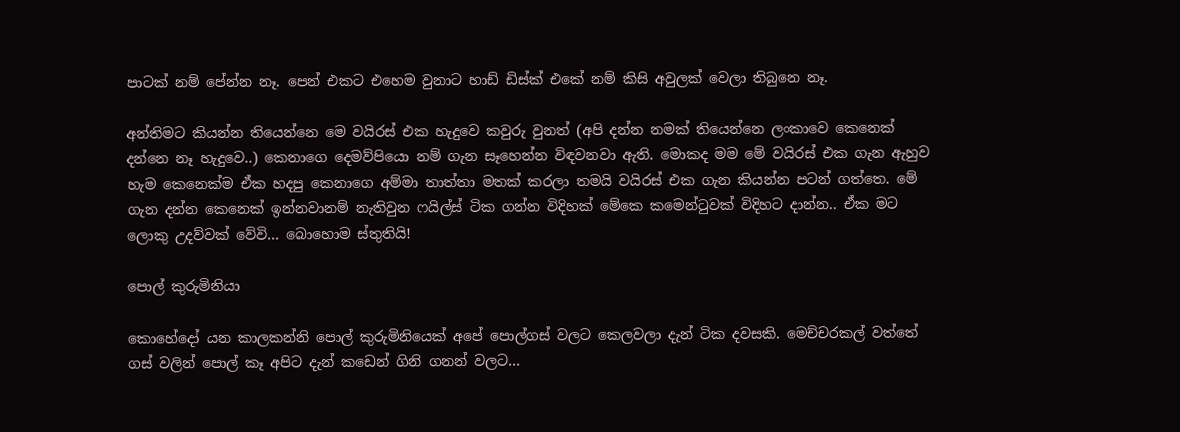පාටක් නම් පේන්න නෑ. පෙන් එකට එහෙම වුනාට හාඩ් ඩිස්ක් එකේ නම් කිසි අවුලක් වෙලා තිබුනෙ නෑ.

අන්තිමට කියන්න තියෙන්නෙ මෙ වයිරස් එක හැදුවෙ කවුරු වුනත් (අපි දන්න නමක් තියෙන්නෙ ලංකාවෙ කෙනෙක් දන්නෙ නෑ හැදුවෙ..) කෙනාගෙ දෙමව්පියො නම් ගැන සෑහෙන්න විඳවනවා ඇති. මොකද මම මේ වයිරස් එක ගැන ඇහුව හැම කෙනෙක්ම ඒක හදපු කෙනාගෙ අම්මා තාත්තා මතක් කරලා තමයි වයිරස් එක ගැන කියන්න පටන් ගත්තෙ. මේ ගැන දන්න කෙනෙක් ඉන්නවානම් නැතිවුන ෆයිල්ස් ටික ගන්න විදිහක් මේකෙ කමෙන්ටුවක් විදිහට දාන්න.. ඒක මට ලොකු උදව්වක් වේවි... බොහොම ස්තුතියි!

පොල් කුරුමිනියා

කොහේදෝ යන කාලකන්නි පොල් කුරුමිනියෙක් අපේ පොල්ගස් වලට කෙලවලා දැන් ටික දවසකි. මෙච්චරකල් වත්තේ ගස් වලින් පොල් කෑ අපිට දැන් කඩෙන් ගිනි ගනන් වලට...